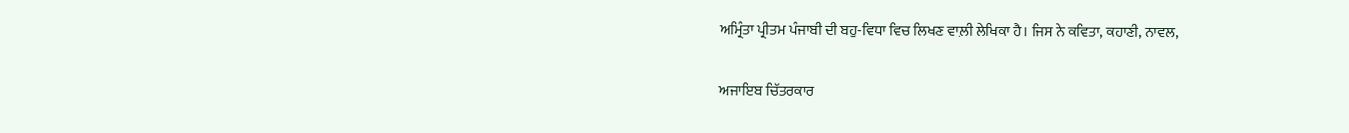ਅਮ੍ਰਿੰਤਾ ਪ੍ਰੀਤਮ ਪੰਜਾਬੀ ਦੀ ਬਹੁ-ਵਿਧਾ ਵਿਚ ਲਿਖਣ ਵਾਲ਼ੀ ਲੇਖਿਕਾ ਹੈ। ਜਿਸ ਨੇ ਕਵਿਤਾ, ਕਹਾਣੀ, ਨਾਵਲ,

ਅਜਾਇਬ ਚਿੱਤਰਕਾਰ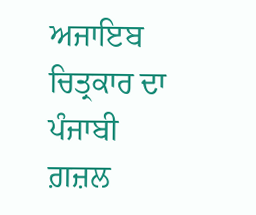ਅਜਾਇਬ ਚਿਤ੍ਰਕਾਰ ਦਾ ਪੰਜਾਬੀ ਗ਼ਜ਼ਲ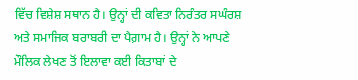ਵਿੱਚ ਵਿਸ਼ੇਸ਼ ਸਥਾਨ ਹੈ। ਉਨ੍ਹਾਂ ਦੀ ਕਵਿਤਾ ਨਿਰੰਤਰ ਸਘੰਰਸ਼ ਅਤੇ ਸਮਾਜਿਕ ਬਰਾਬਰੀ ਦਾ ਪੈਗ਼ਾਮ ਹੈ। ਉਨ੍ਹਾਂ ਨੇ ਆਪਣੇ ਮੌਲਿਕ ਲੇਖਣ ਤੋਂ ਇਲਾਵਾ ਕਈ ਕਿਤਾਬਾਂ ਦੇ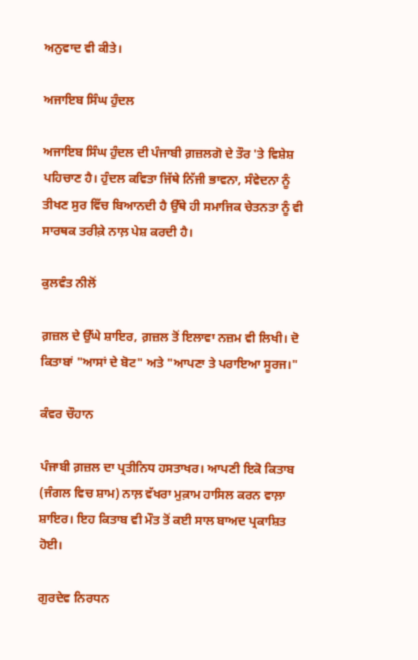ਅਨੁਵਾਦ ਵੀ ਕੀਤੇ।

ਅਜਾਇਬ ਸਿੰਘ ਹੁੰਦਲ

ਅਜਾਇਬ ਸਿੰਘ ਹੁੰਦਲ ਦੀ ਪੰਜਾਬੀ ਗ਼ਜ਼ਲਗੋ ਦੇ ਤੌਰ 'ਤੇ ਵਿਸ਼ੇਸ਼ ਪਹਿਚਾਣ ਹੈ। ਹੁੰਦਲ ਕਵਿਤਾ ਜਿੱਥੇ ਨਿੱਜੀ ਭਾਵਨਾ, ਸੰਵੇਦਨਾ ਨੂੰ ਤੀਖਣ ਸੁਰ ਵਿੱਚ ਬਿਆਨਦੀ ਹੈ ਉੱਥੇ ਹੀ ਸਮਾਜਿਕ ਚੇਤਨਤਾ ਨੂੰ ਵੀ ਸਾਰਥਕ ਤਰੀਕ਼ੇ ਨਾਲ਼ ਪੇਸ਼ ਕਰਦੀ ਹੈ।

ਕੁਲਵੰਤ ਨੀਲੋਂ

ਗ਼ਜ਼ਲ ਦੇ ਉੱਘੇ ਸ਼ਾਇਰ, ਗ਼ਜ਼ਲ ਤੋਂ ਇਲਾਵਾ ਨਜ਼ਮ ਵੀ ਲਿਖੀ। ਦੋ ਕਿਤਾਬਾਂ "ਆਸਾਂ ਦੇ ਬੋਟ" ਅਤੇ "ਆਪਣਾ ਤੇ ਪਰਾਇਆ ਸੂਰਜ।"

ਕੰਵਰ ਚੌਹਾਨ

ਪੰਜਾਬੀ ਗ਼ਜ਼ਲ ਦਾ ਪ੍ਰਤੀਨਿਧ ਹਸਤਾਖਰ। ਆਪਣੀ ਇਕੋ ਕਿਤਾਬ (ਜੰਗਲ ਵਿਚ ਸ਼ਾਮ) ਨਾਲ਼ ਵੱਖਰਾ ਮੁਕ਼ਾਮ ਹਾਸਿਲ ਕਰਨ ਵਾਲ਼ਾ ਸ਼ਾਇਰ। ਇਹ ਕਿਤਾਬ ਵੀ ਮੌਤ ਤੋਂ ਕਈ ਸਾਲ ਬਾਅਦ ਪ੍ਰਕਾਸ਼ਿਤ ਹੋਈ।

ਗੁਰਦੇਵ ਨਿਰਧਨ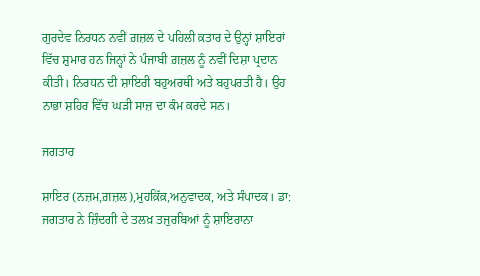ਗੁਰਦੇਵ ਨਿਰਧਨ ਨਵੀਂ ਗ਼ਜ਼ਲ ਦੇ ਪਹਿਲੀ ਕ਼ਤਾਰ ਦੇ ਉਨ੍ਹਾਂ ਸ਼ਾਇਰਾਂ ਵਿੱਚ ਸ਼ੁਮਾਰ ਹਨ ਜਿਨ੍ਹਾਂ ਨੇ ਪੰਜਾਬੀ ਗ਼ਜ਼ਲ ਨੂੰ ਨਵੀਂ ਦਿਸ਼ਾ ਪ੍ਰਦਾਨ ਕੀਤੀ। ਨਿਰਧਨ ਦੀ ਸ਼ਾਇਰੀ ਬਹੁਅਰਥੀ ਅਤੇ ਬਹੁਪਰਤੀ ਹੈ। ਉਹ ਨਾਭਾ ਸ਼ਹਿਰ ਵਿੱਚ ਘੜੀ ਸਾਜ਼ ਦਾ ਕੰਮ ਕਰਦੇ ਸਨ।

ਜਗਤਾਰ

ਸ਼ਾਇਰ (ਨਜ਼ਮ,ਗ਼ਜ਼ਲ),ਮੁਹਕ਼ਿੱਕ਼,ਅਨੁਵਾਦਕ, ਅਤੇ ਸੰਪਾਦਕ। ਡਾ: ਜਗਤਾਰ ਨੇ ਜ਼ਿੰਦਗੀ ਦੇ ਤਲਖ਼ ਤਜੁਰਬਿਆਂ ਨੂੰ ਸ਼ਾਇਰਾਨਾ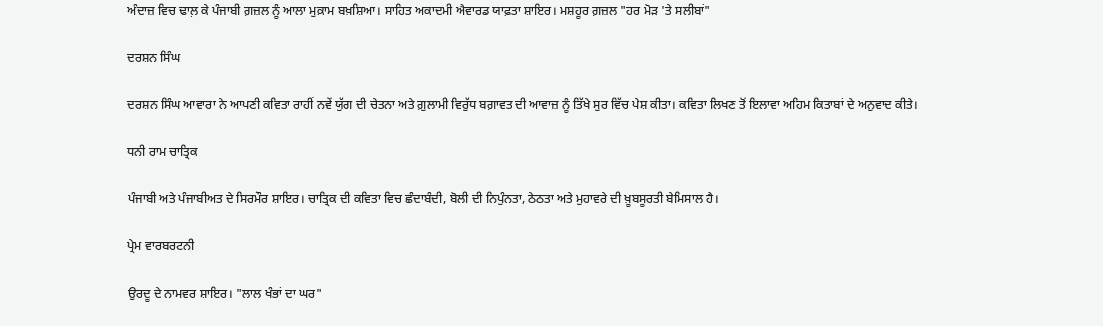ਅੰਦਾਜ਼ ਵਿਚ ਢਾਲ਼ ਕੇ ਪੰਜਾਬੀ ਗ਼ਜ਼ਲ ਨੂੰ ਆਲਾ ਮੁਕ਼ਾਮ ਬਖ਼ਸ਼ਿਆ। ਸਾਹਿਤ ਅਕਾਦਮੀ ਐਵਾਰਡ ਯਾਫ਼ਤਾ ਸ਼ਾਇਰ। ਮਸ਼ਹੂਰ ਗ਼ਜ਼ਲ "ਹਰ ਮੋੜ 'ਤੇ ਸਲੀਬਾਂ"

ਦਰਸ਼ਨ ਸਿੰਘ

ਦਰਸ਼ਨ ਸਿੰਘ ਆਵਾਰਾ ਨੇ ਆਪਣੀ ਕਵਿਤਾ ਰਾਹੀਂ ਨਵੇਂ ਯੁੱਗ ਦੀ ਚੇਤਨਾ ਅਤੇ ਗ਼ੁਲਾਮੀ ਵਿਰੁੱਧ ਬਗ਼ਾਵਤ ਦੀ ਆਵਾਜ਼ ਨੂੰ ਤਿੱਖੇ ਸੁਰ ਵਿੱਚ ਪੇਸ਼ ਕੀਤਾ। ਕਵਿਤਾ ਲਿਖਣ ਤੋਂ ਇਲਾਵਾ ਅਹਿਮ ਕਿਤਾਬਾਂ ਦੇ ਅਨੁਵਾਦ ਕੀਤੇ।

ਧਨੀ ਰਾਮ ਚਾਤ੍ਰਿਕ

ਪੰਜਾਬੀ ਅਤੇ ਪੰਜਾਬੀਅਤ ਦੇ ਸਿਰਮੌਰ ਸ਼ਾਇਰ। ਚਾਤ੍ਰਿਕ ਦੀ ਕਵਿਤਾ ਵਿਚ ਛੰਦਾਬੰਦੀ, ਬੋਲੀ ਦੀ ਨਿਪੁੰਨਤਾ, ਠੇਠਤਾ ਅਤੇ ਮੁਹਾਵਰੇ ਦੀ ਖ਼ੂਬਸੂਰਤੀ ਬੇਮਿਸਾਲ ਹੈ।

ਪ੍ਰੇਮ ਵਾਰਬਰਟਨੀ

ਉਰਦੂ ਦੇ ਨਾਮਵਰ ਸ਼ਾਇਰ। "ਲਾਲ ਖੰਭਾਂ ਦਾ ਘਰ"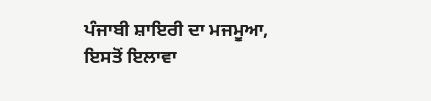ਪੰਜਾਬੀ ਸ਼ਾਇਰੀ ਦਾ ਮਜਮੂਆ, ਇਸਤੋਂ ਇਲਾਵਾ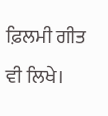ਫ਼ਿਲਮੀ ਗੀਤ ਵੀ ਲਿਖੇ।